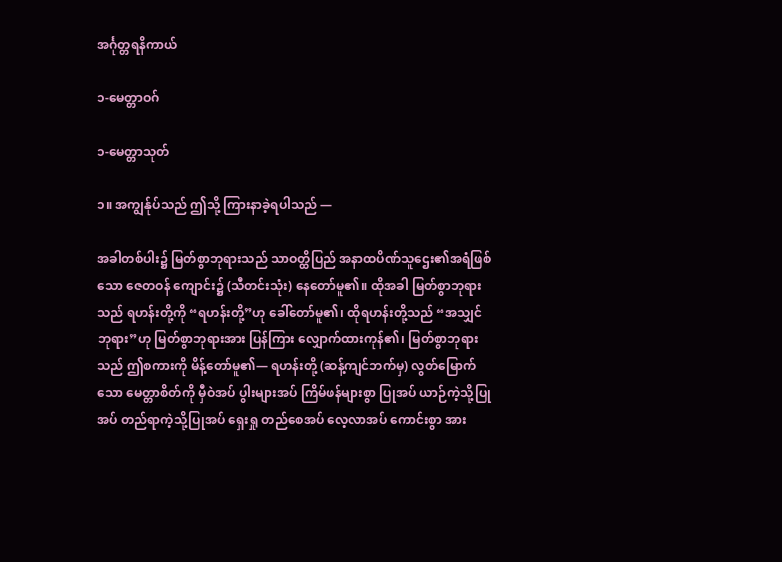အင်္ဂုတ္တရနိကာယ်

၁-မေတ္တာဝဂ်

၁-မေတ္တာသုတ်

၁။ အကျွန်ုပ်သည် ဤသို့ ကြားနာခဲ့ရပါသည် —

အခါတစ်ပါး၌ မြတ်စွာဘုရားသည် သာဝတ္ထိပြည် အနာထပိဏ်သူဌေး၏အရံဖြစ်သော ဇေတဝန် ကျောင်း၌ (သီတင်းသုံး) နေတော်မူ၏။ ထိုအခါ မြတ်စွာဘုရားသည် ရဟန်းတို့ကို “ရဟန်းတို့”ဟု ခေါ်တော်မူ၏၊ ထိုရဟန်းတို့သည် “အသျှင်ဘုရား”ဟု မြတ်စွာဘုရားအား ပြန်ကြား လျှောက်ထားကုန်၏၊ မြတ်စွာဘုရားသည် ဤစကားကို မိန့်တော်မူ၏— ရဟန်းတို့ (ဆန့်ကျင်ဘက်မှ) လွတ်မြောက်သော မေတ္တာစိတ်ကို မှီဝဲအပ် ပွါးများအပ် ကြိမ်ဖန်များစွာ ပြုအပ် ယာဉ်ကဲ့သို့ပြုအပ် တည်ရာကဲ့သို့ပြုအပ် ရှေးရှု တည်စေအပ် လေ့လာအပ် ကောင်းစွာ အား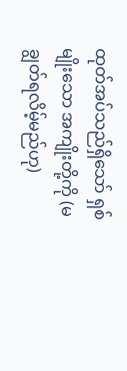ထုတ်အပ်သည်ရှိသော် ရှစ်မျိုးသော အကျိုးတို့ကို (မချွတ်ရလိမ့်မည်ဟု)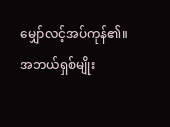မျှော်လင့်အပ်ကုန်၏။ အဘယ်ရှစ်မျိုး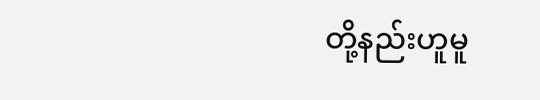တို့နည်းဟူမူ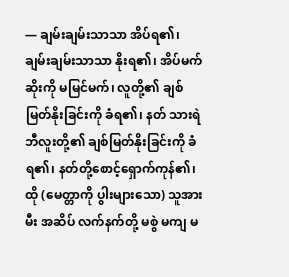— ချမ်းချမ်းသာသာ အိပ်ရ၏၊ ချမ်းချမ်းသာသာ နိုးရ၏၊ အိပ်မက်ဆိုးကို မမြင်မက်၊ လူတို့၏ ချစ်မြတ်နိုးခြင်းကို ခံရ၏၊ နတ် သားရဲ ဘီလူးတို့၏ ချစ်မြတ်နိုးခြင်းကို ခံရ၏၊ နတ်တို့စောင့်ရှောက်ကုန်၏၊ ထို (မေတ္တာကို ပွါးများသော) သူအား မီး အဆိပ် လက်နက်တို့ မစွဲ မကျ မ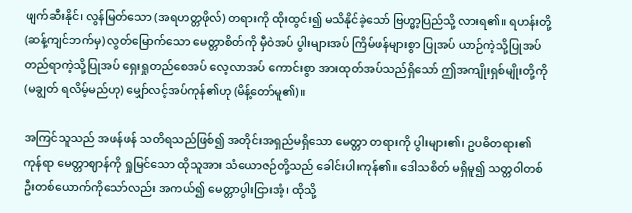ဖျက်ဆီးနိုင်၊ လွန်မြတ်သော (အရဟတ္တဖိုလ်) တရားကို ထိုးထွင်း၍ မသိနိုင်ခဲ့သော် ဗြဟ္မာ့ပြည်သို့ လားရ၏။ ရဟန်းတို့ (ဆန့်ကျင်ဘက်မှ) လွတ်မြောက်သော မေတ္တာစိတ်ကို မှီဝဲအပ် ပွါးများအပ် ကြိမ်ဖန်များစွာ ပြုအပ် ယာဉ်ကဲ့သို့ပြုအပ် တည်ရာကဲ့သို့ပြုအပ် ရှေးရှုတည်စေအပ် လေ့လာအပ် ကောင်းစွာ အားထုတ်အပ်သည်ရှိသော် ဤအကျိုးရှစ်မျိုးတို့ကို (မချွတ် ရလိမ့်မည်ဟု) မျှော်လင့်အပ်ကုန်၏ဟု (မိန့်တော်မူ၏)။

အကြင်သူသည် အဖန်ဖန် သတိရသည်ဖြစ်၍ အတိုင်းအရှည်မရှိသော မေတ္တာ တရားကို ပွါးများ၏၊ ဥပဓိတရား၏ ကုန်ရာ မေတ္တာဈာန်ကို ရှုမြင်သော ထိုသူအား သံယောဇဉ်တို့သည် ခေါင်းပါးကုန်၏။ ဒေါသစိတ် မရှိမူ၍ သတ္တဝါတစ်ဦးတစ်ယောက်ကိုသော်လည်း အကယ်၍ မေတ္တာပွါးငြားအံ့၊ ထိုသို့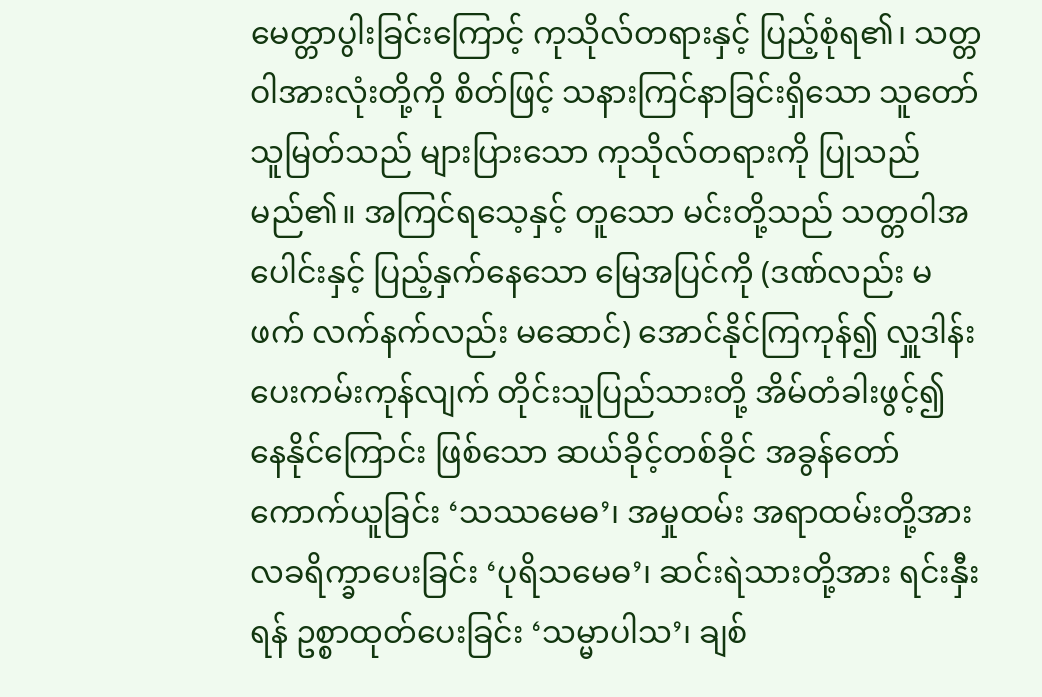မေတ္တာပွါးခြင်းကြောင့် ကုသိုလ်တရားနှင့် ပြည့်စုံရ၏၊ သတ္တဝါအားလုံးတို့ကို စိတ်ဖြင့် သနားကြင်နာခြင်းရှိသော သူတော်သူမြတ်သည် များပြားသော ကုသိုလ်တရားကို ပြုသည် မည်၏။ အကြင်ရသေ့နှင့် တူသော မင်းတို့သည် သတ္တဝါအပေါင်းနှင့် ပြည့်နှက်နေသော မြေအပြင်ကို (ဒဏ်လည်း မဖက် လက်နက်လည်း မဆောင်) အောင်နိုင်ကြကုန်၍ လှူဒါန်းပေးကမ်းကုန်လျက် တိုင်းသူပြည်သားတို့ အိမ်တံခါးဖွင့်၍ နေနိုင်ကြောင်း ဖြစ်သော ဆယ်ခိုင့်တစ်ခိုင် အခွန်တော်ကောက်ယူခြင်း ‘သဿမေဓ’၊ အမှုထမ်း အရာထမ်းတို့အား လခရိက္ခာပေးခြင်း ‘ပုရိသမေဓ’၊ ဆင်းရဲသားတို့အား ရင်းနှီးရန် ဥစ္စာထုတ်ပေးခြင်း ‘သမ္မာပါသ’၊ ချစ်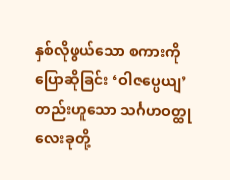နှစ်လိုဖွယ်သော စကားကို ပြောဆိုခြင်း ‘ဝါဇပ္ပေယျ’တည်းဟူသော သင်္ဂဟဝတ္ထုလေးခုတို့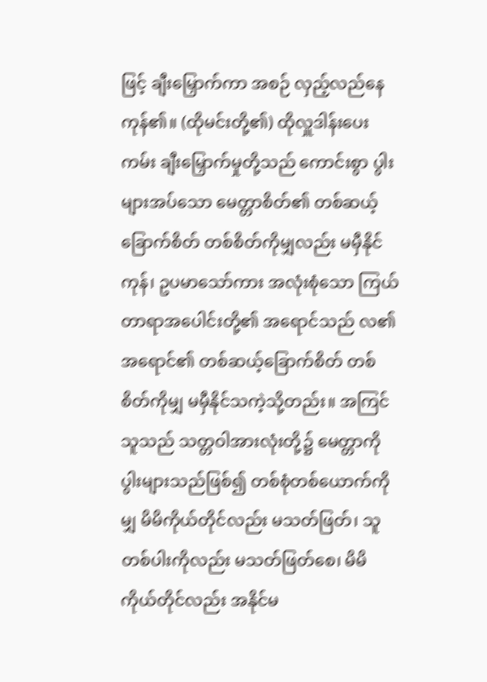ဖြင့် ချီးမြှောက်ကာ အစဉ် လှည့်လည်နေကုန်၏။ (ထိုမင်းတို့၏) ထိုလှူဒါန်းပေးကမ်း ချီးမြှောက်မှုတို့သည် ကောင်းစွာ ပွါးများအပ်သော မေတ္တာစိတ်၏ တစ်ဆယ့်ခြောက်စိတ် တစ်စိတ်ကိုမျှလည်း မမှီနိုင်ကုန်၊ ဥပမာသော်ကား အလုံးစုံသော ကြယ်တာရာအပေါင်းတို့၏ အရောင်သည် လ၏ အရောင်၏ တစ်ဆယ့်ခြောက်စိတ် တစ်စိတ်ကိုမျှ မမှီနိုင်သကဲ့သို့တည်း။ အကြင်သူသည် သတ္တဝါအားလုံးတို့၌ မေတ္တာကို ပွါးများသည်ဖြစ်၍ တစ်စုံတစ်ယောက်ကိုမျှ မိမိကိုယ်တိုင်လည်း မသတ်ဖြတ်၊ သူတစ်ပါးကိုလည်း မသတ်ဖြတ်စေ၊ မိမိကိုယ်တိုင်လည်း အနိုင်မ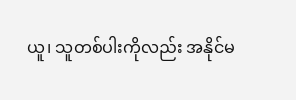ယူ၊ သူတစ်ပါးကိုလည်း အနိုင်မ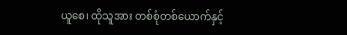ယူစေ၊ ထိုသူအား တစ်စုံတစ်ယောက်နှင့်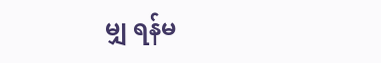မျှ ရန်မ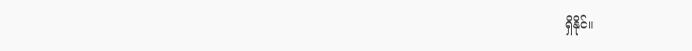ရှိနိုင်။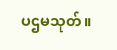ပဌမသုတ်။